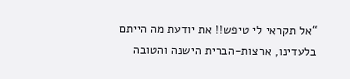“אל תקראי לי טיפש!! את יודעת מה הייתם בלעדינו, ארצות-הברית הישנה והטובה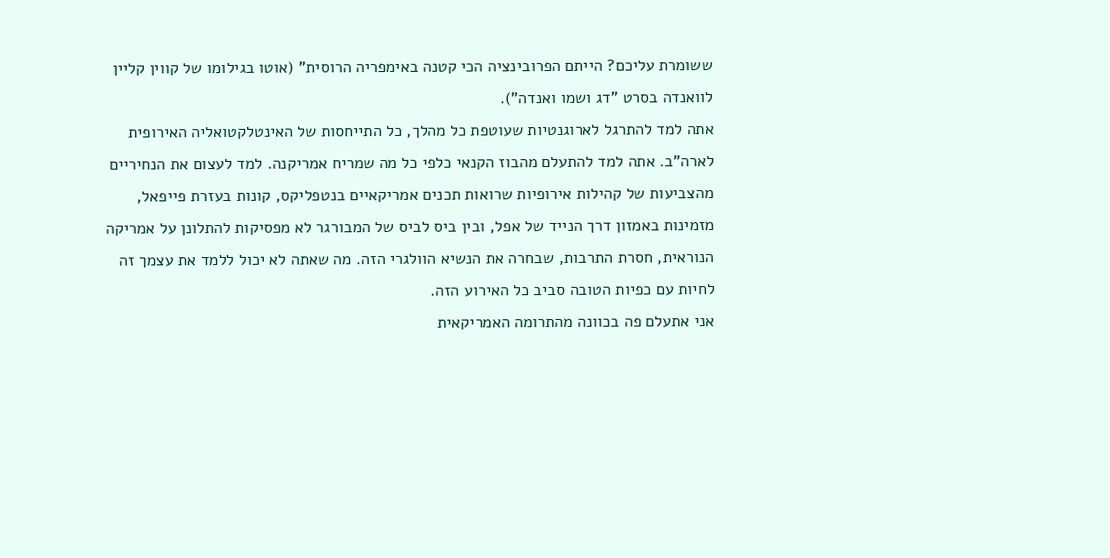ששומרת עליכם? הייתם הפרובינציה הכי קטנה באימפריה הרוסית" (אוטו בגילומו של קווין קליין לוואנדה בסרט "דג ושמו ואנדה").
אתה למד להתרגל לארוגנטיות שעוטפת כל מהלך, כל התייחסות של האינטלקטואליה האירופית לארה”ב. אתה למד להתעלם מהבוז הקנאי כלפי כל מה שמריח אמריקנה. למד לעצום את הנחיריים מהצביעות של קהילות אירופיות שרואות תכנים אמריקאיים בנטפליקס, קונות בעזרת פייפאל, מזמינות באמזון דרך הנייד של אפל, ובין ביס לביס של המבורגר לא מפסיקות להתלונן על אמריקה הנוראית, חסרת התרבות, שבחרה את הנשיא הוולגרי הזה. מה שאתה לא יכול ללמד את עצמך זה לחיות עם כפיות הטובה סביב כל האירוע הזה.
אני אתעלם פה בכוונה מהתרומה האמריקאית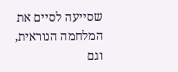שסייעה לסיים את המלחמה הנוראית, וגם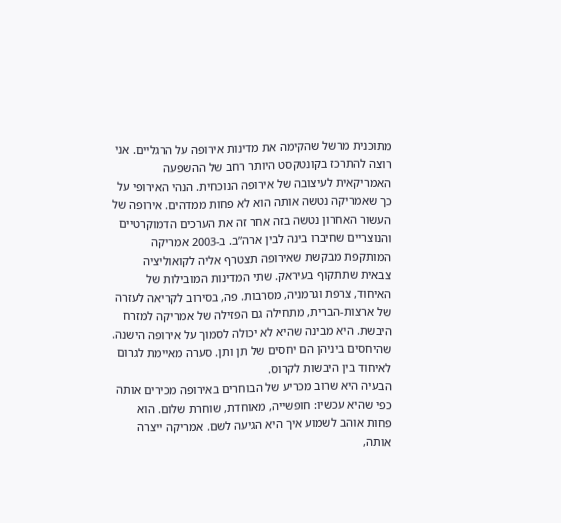מתוכנית מרשל שהקימה את מדינות אירופה על הרגליים. אני רוצה להתרכז בקונטקסט היותר רחב של ההשפעה האמריקאית לעיצובה של אירופה הנוכחית. הנהי האירופי על כך שאמריקה נטשה אותה הוא לא פחות ממדהים. אירופה של העשור האחרון נטשה בזה אחר זה את הערכים הדמוקרטיים והנוצריים שחיברו בינה לבין ארה”ב. ב-2003 אמריקה המותקפת מבקשת שאירופה תצטרף אליה לקואוליציה צבאית שתתקוף בעיראק. שתי המדינות המובילות של האיחוד, צרפת וגרמניה, מסרבות. פה, בסירוב לקריאה לעזרה של ארצות-הברית, מתחילה גם הפזילה של אמריקה למזרח היבשת. היא מבינה שהיא לא יכולה לסמוך על אירופה הישנה. שהיחסים ביניהן הם יחסים של תן ותן. סערה מאיימת לגרום לאיחוד בין היבשות לקרוס.
הבעיה היא שרוב מכריע של הבוחרים באירופה מכירים אותה כפי שהיא עכשיו: חופשייה, מאוחדת, שוחרת שלום. הוא פחות אוהב לשמוע איך היא הגיעה לשם. אמריקה ייצרה אותה,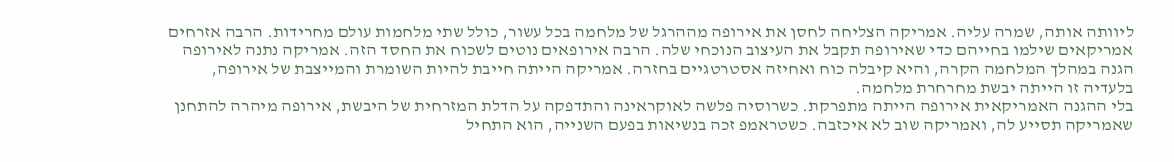ליוותה אותה, שמרה עליה. אמריקה הצליחה לחסן את אירופה מההרגל של מלחמה בכל עשור, כולל שתי מלחמות עולם מחרידות. הרבה אזרחים אמריקאים שילמו בחייהם כדי שאירופה תקבל את העיצוב הנוכחי שלה. הרבה אירופאים נוטים לשכוח את החסד הזה. אמריקה נתנה לאירופה הגנה במהלך המלחמה הקרה, והיא קיבלה כוח ואחיזה אסטרטגיים בחזרה. אמריקה הייתה חייבת להיות השומרת והמייצבת של אירופה, בלעדיה זו הייתה יבשת מחרחרת מלחמה.
בלי ההגנה האמריקאית אירופה הייתה מתפרקת. כשרוסיה פלשה לאוקראינה והתדפקה על הדלת המזרחית של היבשת, אירופה מיהרה להתחנן שאמריקה תסייע לה, ואמריקה שוב לא איכזבה. כשטראמפ זכה בנשיאות בפעם השנייה, הוא התחיל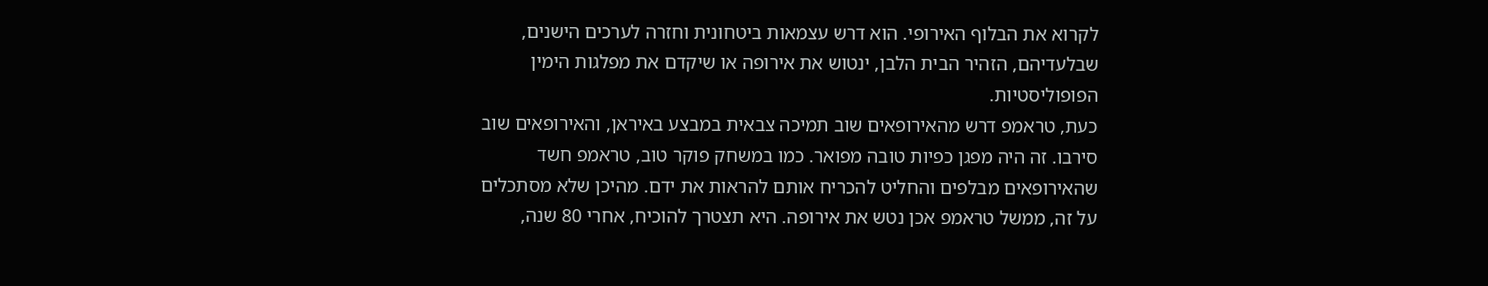לקרוא את הבלוף האירופי. הוא דרש עצמאות ביטחונית וחזרה לערכים הישנים, שבלעדיהם, הזהיר הבית הלבן, ינטוש את אירופה או שיקדם את מפלגות הימין הפופוליסטיות.
כעת, טראמפ דרש מהאירופאים שוב תמיכה צבאית במבצע באיראן, והאירופאים שוב סירבו. זה היה מפגן כפיות טובה מפואר. כמו במשחק פוקר טוב, טראמפ חשד שהאירופאים מבלפים והחליט להכריח אותם להראות את ידם. מהיכן שלא מסתכלים על זה, ממשל טראמפ אכן נטש את אירופה. היא תצטרך להוכיח, אחרי 80 שנה,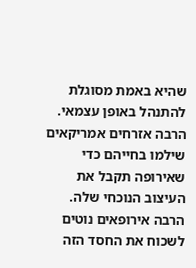שהיא באמת מסוגלת להתנהל באופן עצמאי.
הרבה אזרחים אמריקאים שילמו בחייהם כדי שאירופה תקבל את העיצוב הנוכחי שלה. הרבה אירופאים נוטים לשכוח את החסד הזה